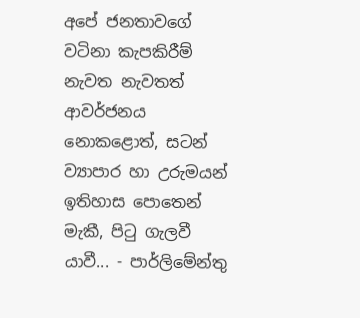අපේ ජනතාවගේ වටිනා කැපකිරීම් නැවත නැවතත් ආවර්ජනය නොකළොත්, සටන් ව්‍යාපාර හා උරුමයන් ඉතිහාස පොතෙන් මැකී, පිටු ගැලවී යාවී... - පාර්ලිමේන්තු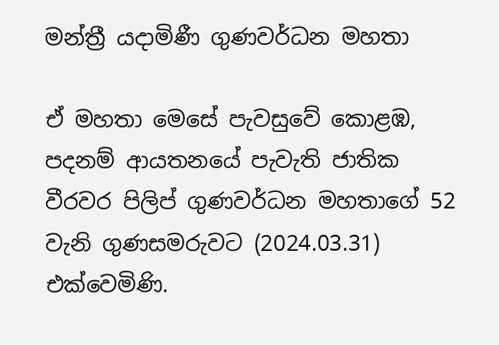මන්ත්‍රී යදාමිණී ගුණවර්ධන මහතා

ඒ මහතා මෙසේ පැවසුවේ කොළඹ, පදනම් ආයතනයේ පැවැති ජාතික වීරවර පිලිප් ගුණවර්ධන මහතාගේ 52 වැනි ගුණසමරුවට (2024.03.31) එක්වෙමිණි.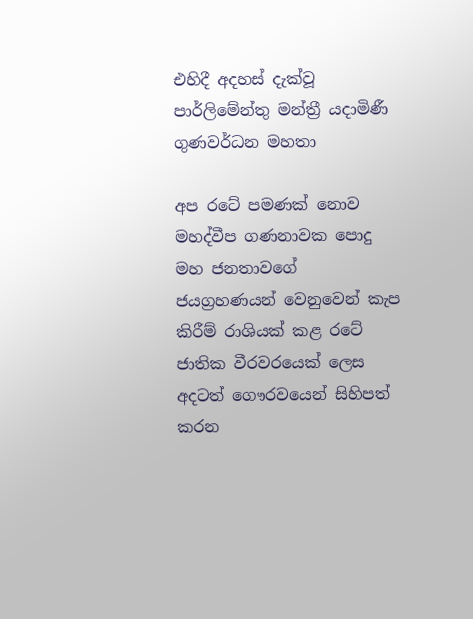එහිදී අදහස් දැක්වූ පාර්ලිමේන්තු මන්ත්‍රී යදාමිණී ගුණවර්ධන මහතා

අප රටේ පමණක් නොව මහද්වීප ගණනාවක පොදු මහ ජනතාවගේ ජයග්‍රහණයන් වෙනුවෙන් කැප කිරීම් රාශියක් කළ රටේ ජාතික වීරවරයෙක් ලෙස අදටත් ගෞරවයෙන් සිහිපත් කරන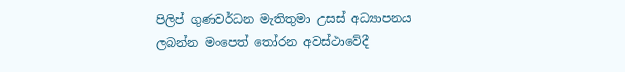පිලිප් ගුණවර්ධන මැතිතුමා උසස් අධ්‍යාපනය ලබන්න මංපෙත් තෝරන අවස්ථාවේදී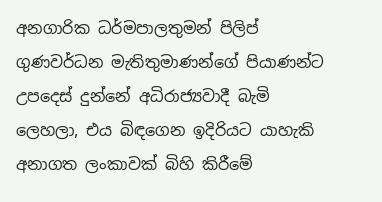අනගාරික ධර්මපාලතුමන් පිලිප් ගුණවර්ධන මැතිතුමාණන්ගේ පියාණන්ට උපදෙස් දුන්නේ අධිරාජ්‍යවාදී බැමි ලෙහලා, එය බිඳගෙන ඉදිරියට යාහැකි අනාගත ලංකාවක් බිහි කිරීමේ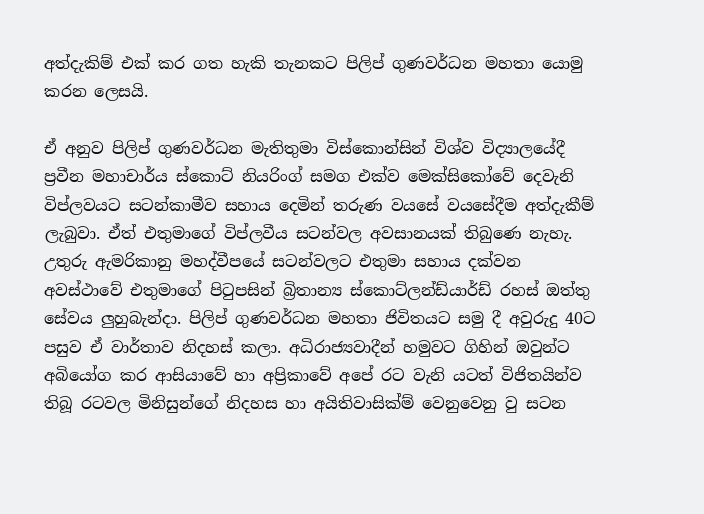අත්දැකිම් එක් කර ගත හැකි තැනකට පිලිප් ගුණවර්ධන මහතා යොමු කරන ලෙසයි.

ඒ අනුව පිලිප් ගුණවර්ධන මැතිතුමා විස්කොන්සින් විශ්ව විද්‍යාලයේදී ප්‍රවීන මහාචාර්ය ස්කොට් නියරිංග් සමග එක්ව මෙක්සිකෝවේ දෙවැනි විප්ලවයට සටන්කාමීව සහාය දෙමින් තරුණ වයසේ වයසේදීම අත්දැකීම් ලැබුවා. ඒත් එතුමාගේ විප්ලවීය සටන්වල අවසානයක් තිබුණෙ නැහැ. උතුරු ඇමරිකානු මහද්වීපයේ සටන්වලට එතුමා සහාය දක්වන අවස්ථාවේ එතුමාගේ පිටුපසින් බ්‍රිතාන්‍ය ස්කොට්ලන්ඩ්යාර්ඩ් රහස් ඔත්තු සේවය ලුහුබැන්දා. පිලිප් ගුණවර්ධන මහතා ජිවිතයට සමු දී අවුරුදු 40ට පසුව ඒ වාර්තාව නිදහස් කලා. අධිරාජ්‍යවාදීන් හමුවට ගිහින් ඔවුන්ට අබියෝග කර ආසියාවේ හා අප්‍රිකාවේ අපේ රට වැනි යටත් විජිතයින්ව තිබූ රටවල මිනිසුන්ගේ නිදහස හා අයිතිවාසික්ම් වෙනුවෙනු වු සටන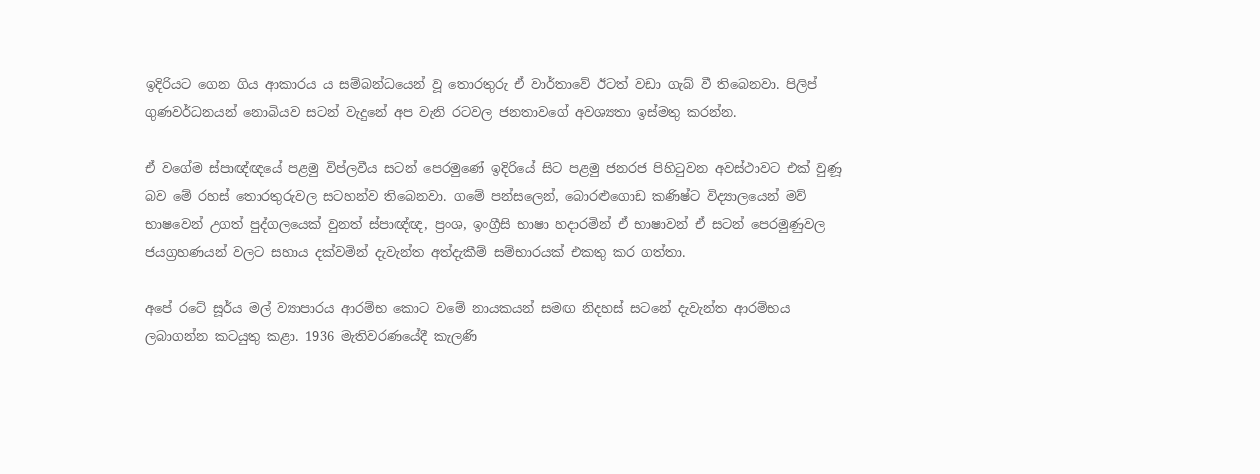ඉදිරියට ගෙන ගිය ආකාරය ය සම්බන්ධයෙන් වූ තොරතුරු ඒ වාර්තාවේ ඊටත් වඩා ගැබ් වී තිබෙනවා. පිලිප් ගුණවර්ධනයන් නොබියව සටන් වැදුනේ අප වැනි රටවල ජනතාවගේ අවශ්‍යතා ඉස්මතු කරන්න.

ඒ වගේම ස්පාඥ්ඥයේ පළමු විප්ලවීය සටන් පෙරමුණේ ඉදිරියේ සිට පළමු ජනරජ පිහිටුවන අවස්ථාවට එක් වුණූ බව මේ රහස් තොරතුරුවල සටහන්ව තිබෙනවා. ගමේ පන්සලෙන්, බොරළුගොඩ කණිෂ්ට විද්‍යාලයෙන් මව් භාෂවෙන් උගත් පුද්ගලයෙක් වුනත් ස්පාඥ්ඥ, ප්‍රංශ, ඉංග්‍රීසි භාෂා හදාරමින් ඒ භාෂාවන් ඒ සටන් පෙරමුණුවල ජයග්‍රහණයන් වලට සහාය දක්වමින් දැවැන්ත අත්දැකීම් සම්භාරයක් එකතු කර ගත්තා.

අපේ රටේ සූර්ය මල් ව්‍යාපාරය ආරම්භ කොට වමේ නායකයන් සමඟ නිදහස් සටනේ දැවැන්ත ආරම්භය ලබාගන්න කටයුතු කළා. 1936 මැතිවරණයේදී කැලණි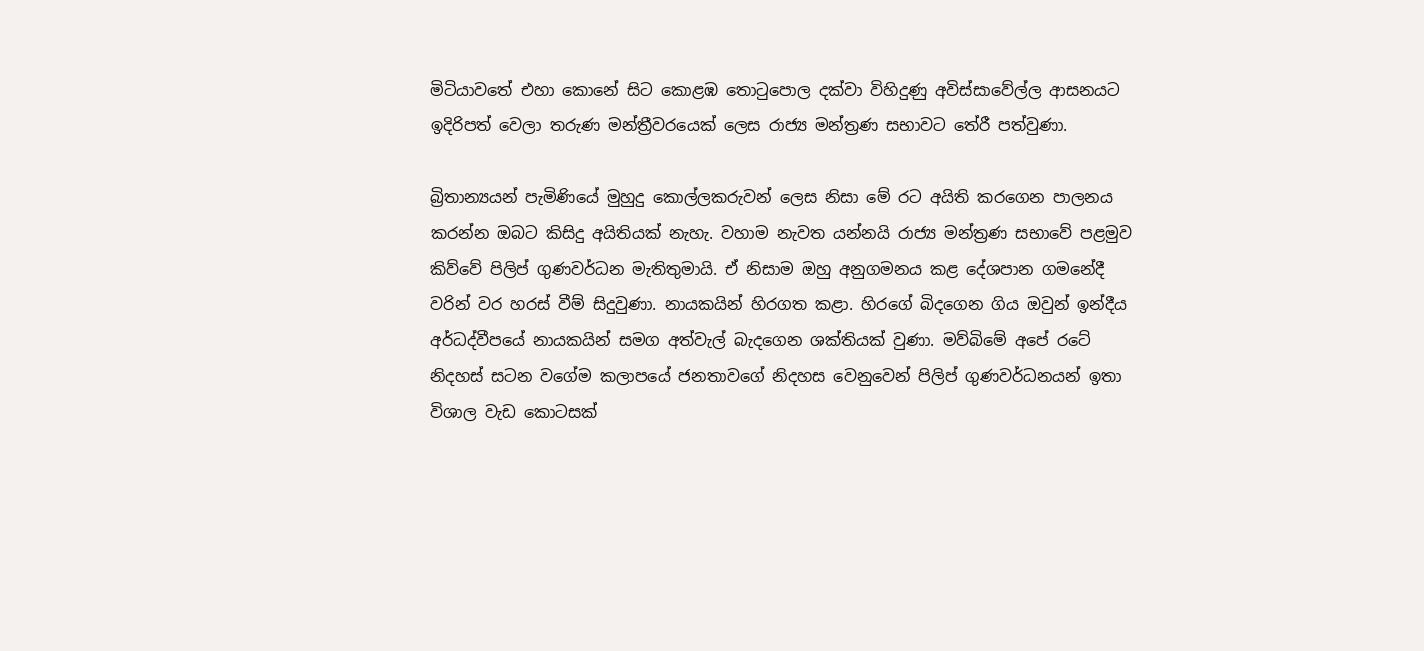මිටියාවතේ එහා කොනේ සිට කොළඹ තොටුපොල දක්වා විහිදුණු අවිස්සාවේල්ල ආසනයට ඉදිරිපත් වෙලා තරුණ මන්ත්‍රීවරයෙක් ලෙස රාජ්‍ය මන්ත්‍රණ සභාවට තේරී පත්වුණා.

බ්‍රිතාන්‍යයන් පැමිණියේ මුහුදු කොල්ලකරුවන් ලෙස නිසා මේ රට අයිති කරගෙන පාලනය කරන්න ඔබට කිසිදු අයිතියක් නැහැ. වහාම නැවත යන්නයි රාජ්‍ය මන්ත්‍රණ සභාවේ පළමුව කිව්වේ පිලිප් ගුණවර්ධන මැතිතුමායි. ඒ නිසාම ඔහු අනුගමනය කළ දේශපාන ගමනේදී වරින් වර හරස් වීම් සිදුවුණා. නායකයින් හිරගත කළා. හිරගේ බිදගෙන ගිය ඔවුන් ඉන්දීය අර්ධද්වීපයේ නායකයින් සමග අත්වැල් බැදගෙන ශක්තියක් වුණා. මව්බිමේ අපේ රටේ නිදහස් සටන වගේම කලාපයේ ජනතාවගේ නිදහස වෙනුවෙන් පිලිප් ගුණවර්ධනයන් ඉතා විශාල වැඩ කොටසක්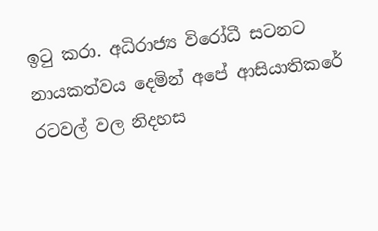ඉටු කරා. අධිරාජ්‍ය විරෝධී සටනට නායකත්වය දෙමින් අපේ ආසියාතිකරේ රටවල් වල නිදහස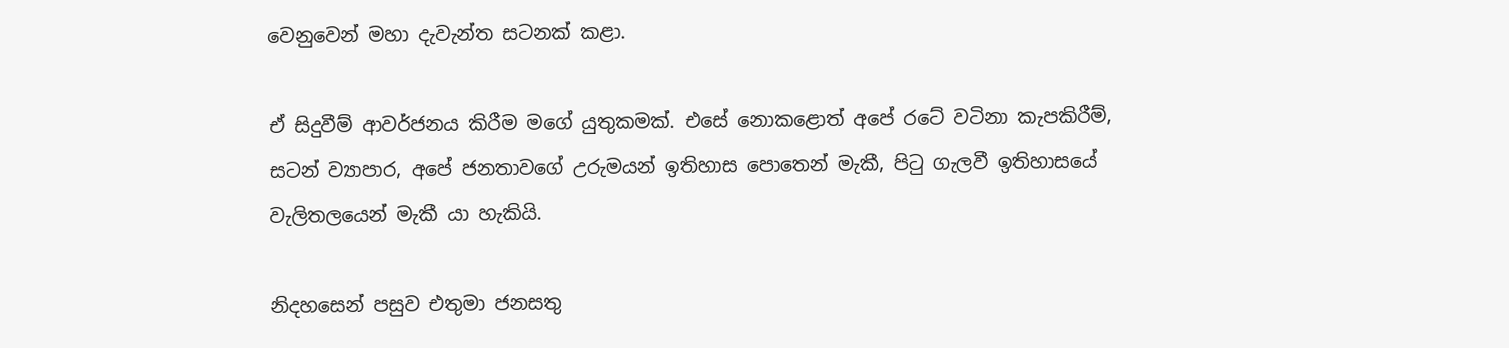වෙනුවෙන් මහා දැවැන්ත සටනක් කළා.

ඒ සිදුවීම් ආවර්ජනය කිරීම මගේ යුතුකමක්. එසේ නොකළොත් අපේ රටේ වටිනා කැපකිරීම්, සටන් ව්‍යාපාර, අපේ ජනතාවගේ උරුමයන් ඉතිහාස පොතෙන් මැකී, පිටු ගැලවී ඉතිහාසයේ වැලිතලයෙන් මැකී යා හැකියි.

නිදහසෙන් පසුව එතුමා ජනසතු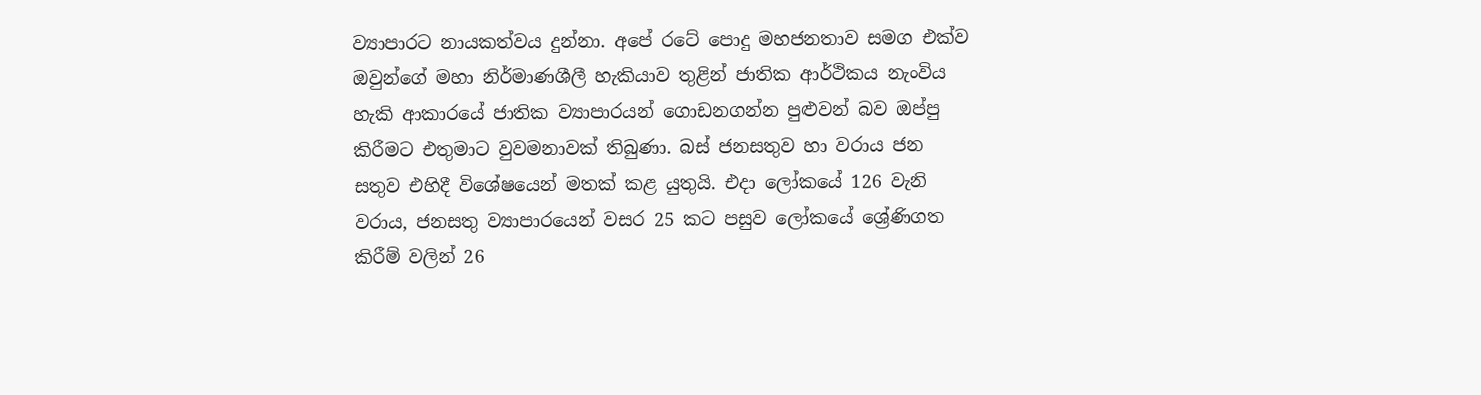ව්‍යාපාරට නායකත්වය දුන්නා. අපේ රටේ පොදු මහජනතාව සමග එක්ව ඔවුන්ගේ මහා නිර්මාණශීලී හැකියාව තුළින් ජාතික ආර්ථිකය නැංවිය හැකි ආකාරයේ ජාතික ව්‍යාපාරයන් ගොඩනගන්න පුළුවන් බව ඔප්පු කිරීමට එතුමාට වුවමනාවක් තිබුණා. බස් ජනසතුව හා වරාය ජන සතුව එහිදී විශේෂයෙන් මතක් කළ යුතුයි. එදා ලෝකයේ 126 වැනි වරාය, ජනසතු ව්‍යාපාරයෙන් වසර 25 කට පසුව ලෝකයේ ශ්‍රේණිගත කිරීම් වලින් 26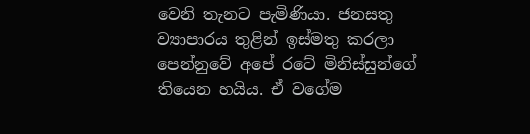වෙනි තැනට පැමිණියා. ජනසතු ව්‍යාපාරය තුළින් ඉස්මතු කරලා පෙන්නුවේ අපේ රටේ මිනිස්සුන්ගේ තියෙන හයිය. ඒ වගේම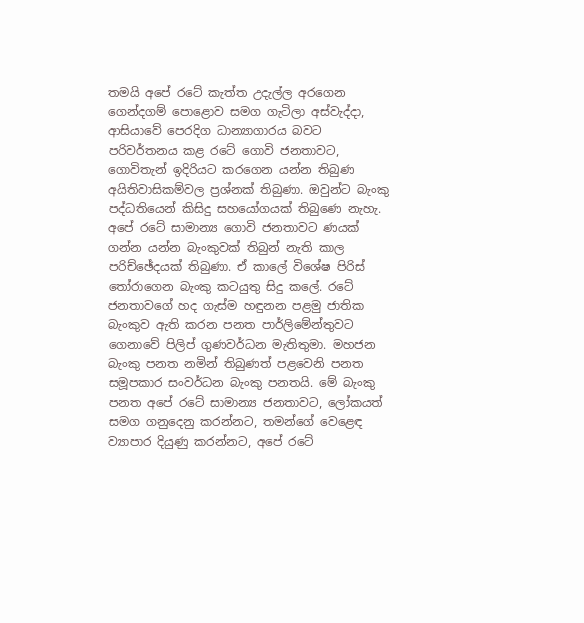තමයි අපේ රටේ කැත්ත උදැල්ල අරගෙන ගෙන්දගම් පොළොව සමග ගැටිලා අස්වැද්දා, ආසියාවේ පෙරදිග ධාන්‍යාගාරය බවට පරිවර්තනය කළ රටේ ගොවි ජනතාවට, ගොවිතැන් ඉදිරියට කරගෙන යන්න තිබුණ අයිතිවාසිකම්වල ප්‍රශ්නක් තිබුණා. ඔවුන්ට බැංකු පද්ධතියෙන් කිසිදු සහයෝගයක් තිබුණෙ නැහැ. අපේ රටේ සාමාන්‍ය ගොවි ජනතාවට ණයක් ගන්න යන්න බැංකුවක් තිබුන් නැති කාල පරිච්ඡේදයක් තිබුණා. ඒ කාලේ විශේෂ පිරිස් තෝරාගෙන බැංකු කටයුතු සිදු කලේ. රටේ ජනතාවගේ හද ගැස්ම හඳුනන පළමු ජාතික බැංකුව ඇති කරන පනත පාර්ලිමේන්තුවට ගෙනාවේ පිලිප් ගුණවර්ධන මැතිතුමා. මහජන බැංකු පනත නමින් තිබුණත් පළවෙනි පනත සමූපකාර සංවර්ධන බැංකු පනතයි. මේ බැංකු පනත අපේ රටේ සාමාන්‍ය ජනතාවට, ලෝකයත් සමග ගනුදෙනු කරන්නට, තමන්ගේ වෙළෙඳ ව්‍යාපාර දියුණු කරන්නට, අපේ රටේ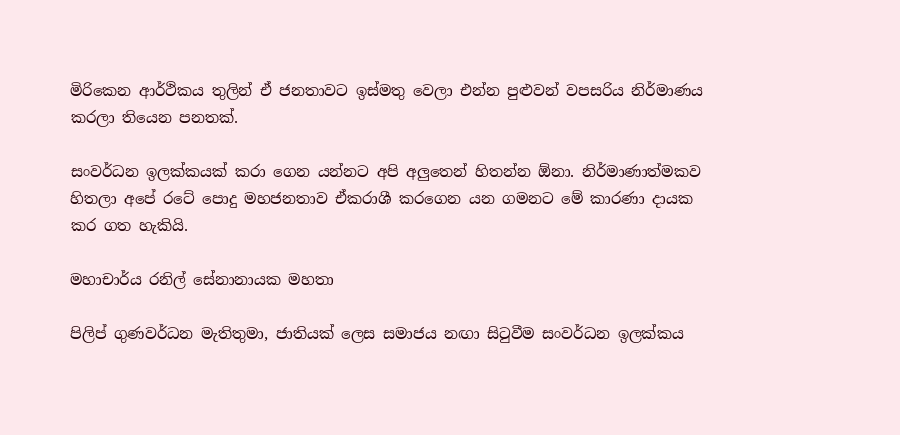මිරිකෙන ආර්ථිකය තුලින් ඒ ජනතාවට ඉස්මතු වෙලා එන්න පුළුවන් වපසරිය නිර්මාණය කරලා තියෙන පනතක්.

සංවර්ධන ඉලක්කයක් කරා ගෙන යන්නට අපි අලුතෙන් හිතන්න ඕනා. නිර්මාණාත්මකව හිතලා අපේ රටේ පොදු මහජනතාව ඒකරාශී කරගෙන යන ගමනට මේ කාරණා දායක කර ගත හැකියි.

මහාචාර්ය රනිල් සේනානායක මහතා

පිලිප් ගුණවර්ධන මැතිතුමා, ජාතියක් ලෙස සමාජය නඟා සිටුවීම සංවර්ධන ඉලක්කය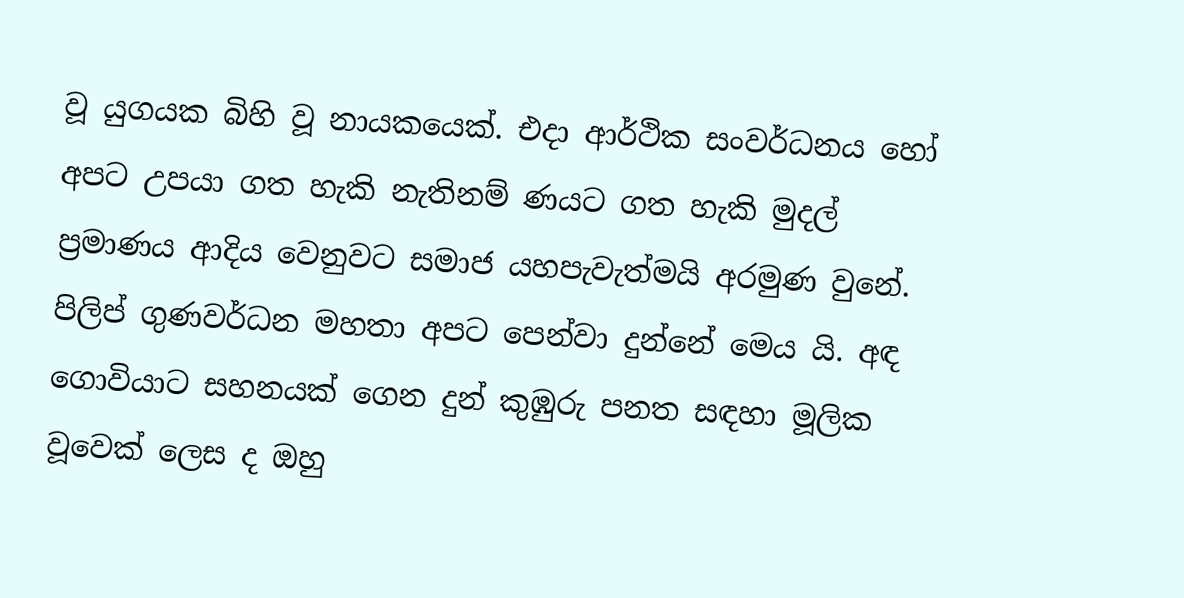වූ යුගයක බිහි වූ නායකයෙක්. එදා ආර්ථික සංවර්ධනය හෝ අපට උපයා ගත හැකි නැතිනම් ණයට ගත හැකි මුදල් ප්‍රමාණය ආදිය වෙනුවට සමාජ යහපැවැත්මයි අරමුණ වුනේ. පිලිප් ගුණවර්ධන මහතා අපට පෙන්වා දුන්නේ මෙය යි. අඳ ගොවියාට සහනයක් ගෙන දුන් කුඹුරු පනත සඳහා මූලික වූවෙක් ලෙස ද ඔහු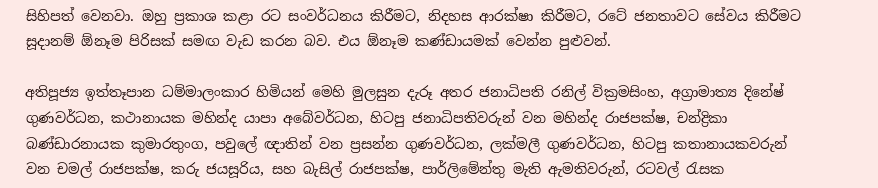සිහිපත් වෙනවා. ඔහු ප්‍රකාශ කළා රට සංවර්ධනය කිරීමට, නිදහස ආරක්ෂා කිරීමට, රටේ ජනතාවට සේවය කිරීමට සූදානම් ඕනෑම පිරිසක් සමඟ වැඩ කරන බව. එය ඕනෑම කණ්ඩායමක් වෙන්න පුළුවන්.

අතිපූජ්‍ය ඉත්තෑපාන ධම්මාලංකාර හිමියන් මෙහි මුලසුන දැරූ අතර ජනාධිපති රනිල් වික්‍රමසිංහ, අග්‍රාමාත්‍ය දිනේෂ් ගුණවර්ධන, කථානායක මහින්ද යාපා අබේවර්ධන, හිටපු ජනාධිපතිවරුන් වන මහින්ද රාජපක්ෂ, චන්ද්‍රිකා බණ්ඩාරනායක කුමාරතුංග, පවුලේ ඥාතින් වන ප්‍රසන්න ගුණවර්ධන, ලක්මලී ගුණවර්ධන, හිටපු කතානායකවරුන් වන චමල් රාජපක්ෂ, කරු ජයසූරිය, සහ බැසිල් රාජපක්ෂ, පාර්ලිමේන්තු මැති ඇමතිවරුන්, රටවල් රැසක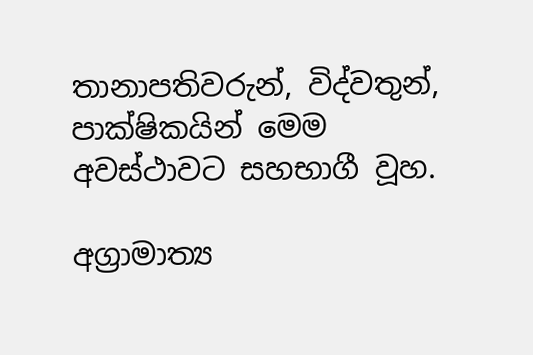තානාපතිවරුන්, විද්වතුන්, පාක්ෂිකයින් මෙම අවස්ථාවට සහභාගී වූහ.

අග්‍රාමාත්‍ය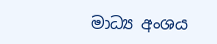මාධ්‍ය අංශය